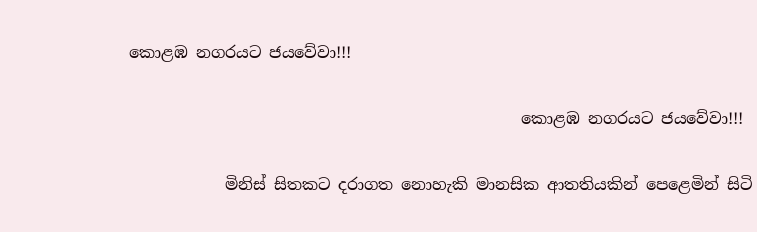කොළඹ නගරයට ජයවේවා!!!

                                                 කොළඹ නගරයට ජයවේවා!!!

            මිනිස් සිතකට දරාගත නොහැකි මානසික ආතතියකින් පෙළෙමින් සිටි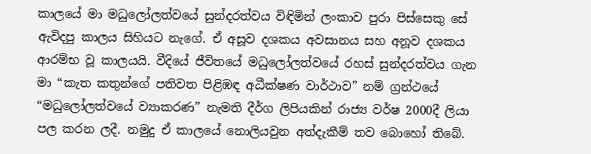කාලයේ මා මධුලෝලත්වයේ සුන්දරත්වය විඳිමින් ලංකාව පුරා පිස්සෙකු සේ ඇවිදපු කාලය සිහියට නැගේ. ඒ අසූව දශකය අවසානය සහ අනූව දශකය ආරම්භ වූ කාලයයි. වීදියේ ජීවිතයේ මධුලෝලත්වයේ රහස් සුන්දරත්වය ගැන මා “කැත කතුන්ගේ පතිවත පිළිඹඳ අධීක්ෂණ වාර්ථාව” නම් ග්‍රන්ථයේ “මධුලෝලත්වයේ ව්‍යාකරණ” නැමති දීර්ග ලිපියකින් රාජ්‍ය වර්ෂ 2000දී ලියා පල කරන ලදී. නමුදු ඒ කාලයේ නොලියවුන අත්දැකීම් තව බොහෝ තිබේ.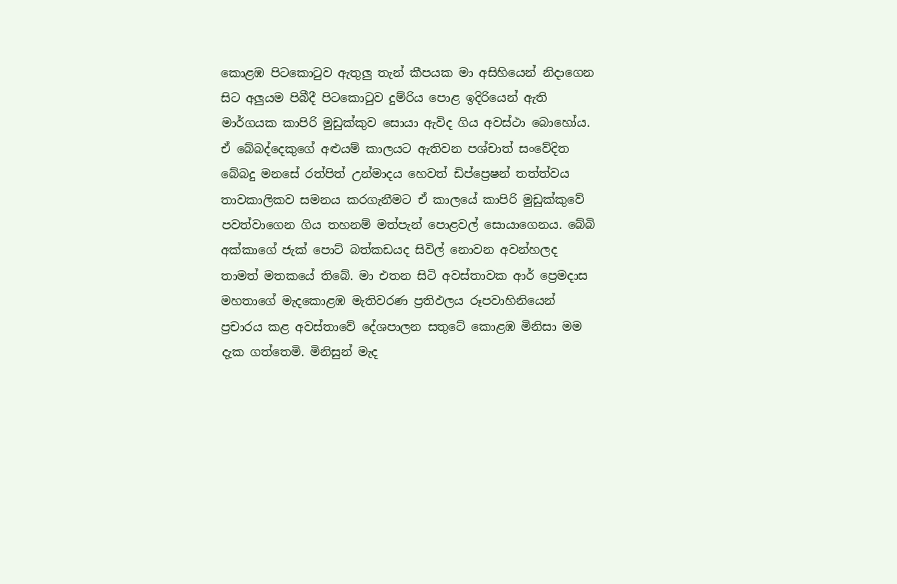කොළඹ පිටකොටුව ඇතුලු තැන් කීපයක මා අසිහියෙන් නිදාගෙන සිට අලුයම පිබීදී පිටකොටුව දුම්රිය පොළ ඉදිරියෙන් ඇති මාර්ගයක කාපිරි මුඩුක්කුව සොයා ඇවිද ගිය අවස්ථා බොහෝය. ඒ බේබද්දෙකුගේ අළුයම් කාලයට ඇතිවන පශ්චාත් සංවේදිත බේබදු මනසේ රත්පිත් උන්මාදය හෙවත් ඩිප්ප්‍රෙෂන් තත්ත්වය තාවකාලිකව සමනය කරගැනීමට ඒ කාලයේ කාපිරි මුඩුක්කුවේ පවත්වාගෙන ගිය තහනම් මත්පැන් පොළවල් සොයාගෙනය. බේබි අක්කාගේ ජැක් පොට් බත්කඩයද සිවිල් නොවන අවන්හලද තාමත් මතකයේ තිබේ. මා එතන සිටි අවස්තාවක ආර් ප්‍රෙමදාස මහතාගේ මැදකොළඹ මැතිවරණ ප්‍රතිඵලය රූපවාහිනියෙන් ප්‍රචාරය කළ අවස්තාවේ දේශපාලන සතුටේ කොළඹ මිනිසා මම දැක ගත්තෙමි. මිනිසුන් මැද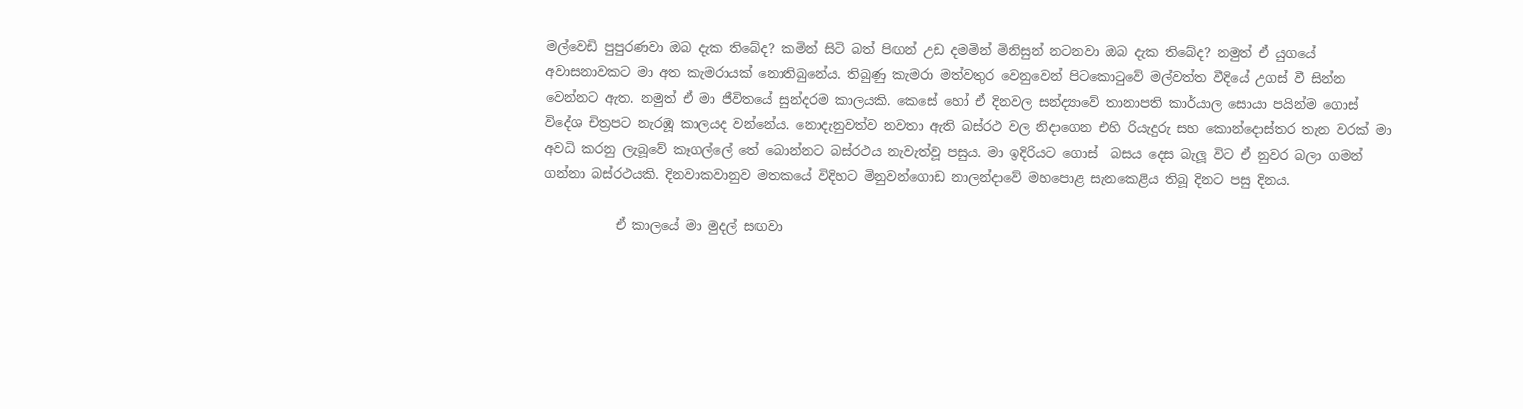මල්වෙඩි පුපුරණවා ඔබ දැක තිබේද? කමින් සිටි බත් පිඟන් උඩ දමමින් මිනිසුන් නටනවා ඔබ දැක තිබේද? නමුත් ඒ යුගයේ අවාසනාවකට මා අත කැමරායක් නොතිබුනේය. තිබුණු කැමරා මත්වතුර වෙනුවෙන් පිටකොටුවේ මල්වත්ත වීදියේ උගස් වී සින්න වෙන්නට ඇත. නමුත් ඒ මා ජීවිතයේ සුන්දරම කාලයකි. කෙසේ හෝ ඒ දිනවල සන්ද්‍යාවේ තානාපති කාර්යාල සොයා පයින්ම ගොස් විදේශ චිත්‍රපට නැරඹූ කාලයද වන්නේය. නොදැනුවත්ව නවතා ඇති බස්රථ වල නිදාගෙන එහි රියැදුරු සහ කොන්දොස්තර තැන වරක් මා අවධි කරනු ලැබූවේ කෑගල්ලේ තේ බොන්නට බස්රථය නැවැත්වූ පසුය. මා ඉදිරියට ගොස්  බසය දෙස බැලූ විට ඒ නුවර බලා ගමන්  ගන්නා බස්රථයකි. දිනවාකවානුව මතකයේ විදිහට මිනුවන්ගොඩ නාලන්දාවේ මහපොළ සැනකෙළිය තිබූ දිනට පසු දිනය.

           ඒ කාලයේ මා මුදල් සඟවා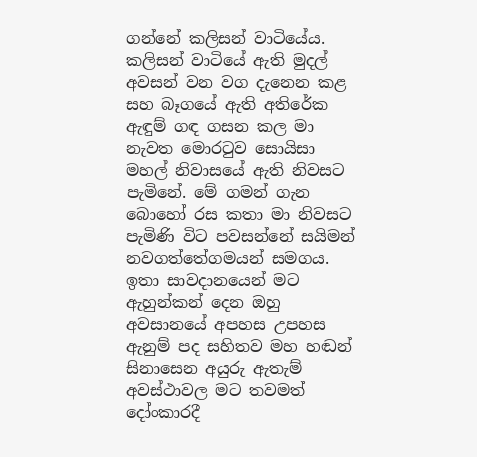ගන්නේ කලිසන් වාටියේය. කලිසන් වාටියේ ඇති මුදල් අවසන් වන වග දැනෙන කළ සහ බෑගයේ ඇති අතිරේක ඇඳුම් ගඳ ගසන කල මා නැවත මොරටුව සොයිසා මහල් නිවාසයේ ඇති නිවසට පැමිනේ. මේ ගමන් ගැන බොහෝ රස කතා මා නිවසට පැමිණි විට පවසන්නේ සයිමන් නවගත්තේගමයන් සමගය. ඉතා සාවදානයෙන් මට ඇහුන්කන් දෙන ඔහු අවසානයේ අපහස උපහස ඇනුම් පද සහිතව මහ හඬන් සිනාසෙන අයුරු ඇතැම් අවස්ථාවල මට තවමත් දෝංකාරදී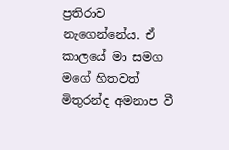ප්‍රතිරාව නැගෙන්නේය. ඒ  කාලයේ මා සමග මගේ හිතවත් මිතුරන්ද අමනාප වී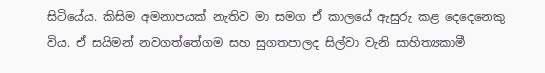සිටියේය. කිසිම අමනාපයක් නැතිව මා සමග ඒ කාලයේ ඇසුරු කළ දෙදෙනෙකු විය. ඒ සයිමන් නවගත්තේගම සහ සුගතපාලද සිල්වා වැනි සාහිත්‍යකාමී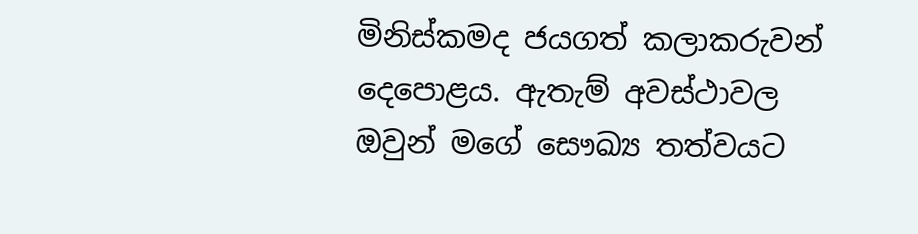මිනිස්කමද ජයගත් කලාකරුවන් දෙපොළය. ඇතැම් අවස්ථාවල ඔවුන් මගේ සෞඛ්‍ය තත්වයට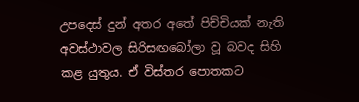උපදෙස් දුන් අතර අතේ පිච්චියක් නැති අවස්ථාවල සිරිසඟබෝලා වූ බවද සිහි කළ යුතුය. ඒ විස්තර පොතකට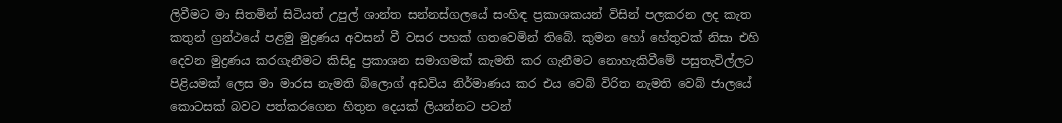ලිවීමට මා සිතමින් සිටියත් උපුල් ශාන්ත සන්නස්ගලයේ සංහිඳ ප්‍රකාශකයන් විසින් පලකරන ලද කැත කතුන් ග්‍රන්ථයේ පළමු මුද්‍රණය අවසන් වී වසර පහක් ගතවෙමින් තිබේ. කුමන හෝ හේතුවක් නිසා එහි දෙවන මුද්‍රණය කරගැනීමට කිසිදු ප්‍රකාශන සමාගමක් කැමති කර ගැනීමට නොහැකිවීමේ පසුතැවිල්ලට පිළියමක් ලෙස මා මාරස නැමති බ්ලොග් අඩවිය නිර්මාණය කර එය වෙබ් විරිත නැමති වෙබ් ජාලයේ කොටසක් බවට පත්කරගෙන හිතුන දෙයක් ලියන්නට පටන්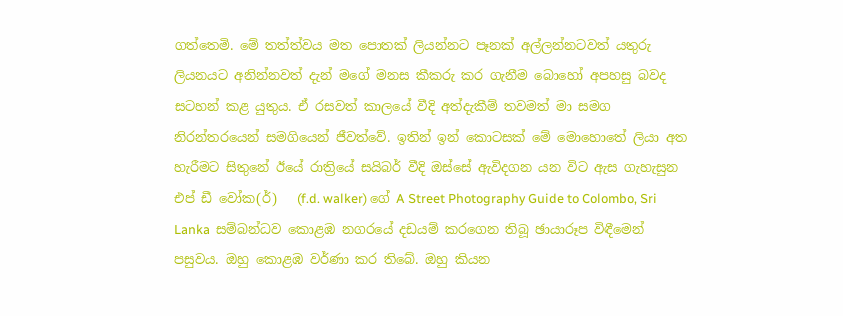ගත්තෙමි. මේ තත්ත්වය මත පොතක් ලියන්නට පෑනක් අල්ලන්නටවත් යතුරු ලියනයට අනින්නවත් දැන් මගේ මනස කීකරු කර ගැනීම බොහෝ අපහසු බවද සටහන් කළ යුතුය. ඒ රසවත් කාලයේ වීදි අත්දැකීම් තවමත් මා සමග නිරන්තරයෙන් සමගියෙන් ජීවත්වේ. ඉතින් ඉන් කොටසක් මේ මොහොතේ ලියා අත හැරීමට සිතුනේ ඊයේ රාත්‍රියේ සයිබර් වීදි ඔස්සේ ඇවිදගන යන විට ඇස ගැහැසුන එප් ඩී වෝක(ර්)   (f.d. walker) ගේ A Street Photography Guide to Colombo, Sri Lanka  සම්බන්ධව කොළඹ නගරයේ දඩයම් කරගෙන තිබූ ඡායාරූප විඳීමෙන් පසුවය. ඔහු කොළඹ වර්ණා කර තිබේ. ඔහු කියන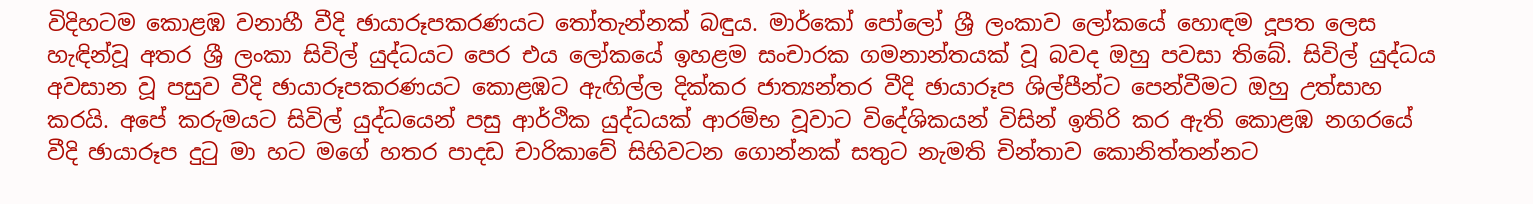විදිහටම කොළඹ වනාහී වීදි ඡායාරූපකරණයට තෝතැන්නක් බඳුය. මාර්කෝ පෝලෝ ශ්‍රී ලංකාව ලෝකයේ හොඳම දූපත ලෙස හැඳින්වූ අතර ශ්‍රී ලංකා සිවිල් යුද්ධයට පෙර එය ලෝකයේ ඉහළම සංචාරක ගමනාන්තයක් වූ බවද ඔහු පවසා තිබේ. සිවිල් යුද්ධය අවසාන වූ පසුව වීදි ඡායාරූපකරණයට කොළඹට ඇඟිල්ල දික්කර ජාත්‍යන්තර වීදි ඡායාරූප ශිල්පීන්ට පෙන්වීමට ඔහු උත්සාහ කරයි. අපේ කරුමයට සිවිල් යුද්ධයෙන් පසු ආර්ථික යුද්ධයක් ආරම්භ වූවාට විදේශිකයන් විසින් ඉතිරි කර ඇති කොළඹ නගරයේ වීදි ඡායාරූප දුටු මා හට මගේ හතර පාදඩ චාරිකාවේ සිහිවටන ගොන්නක් සතුට නැමති චින්තාව කොනිත්තන්නට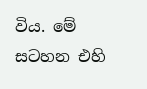විය. මේ සටහන එහි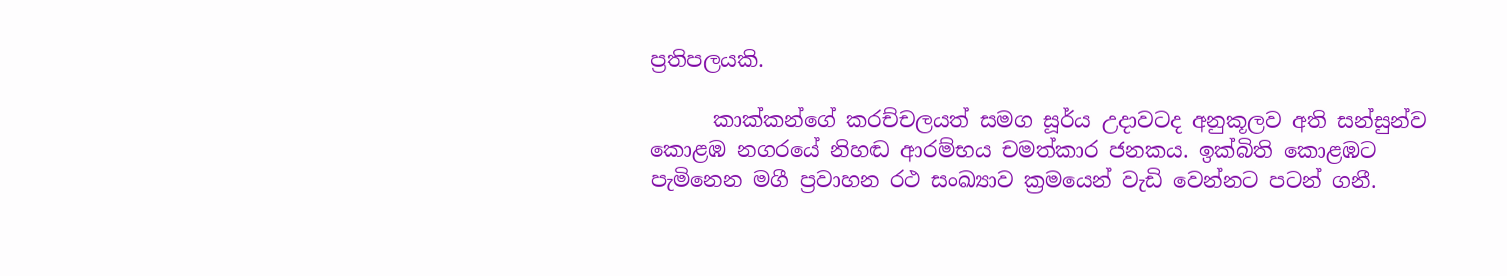ප්‍රතිපලයකි.

      කාක්කන්ගේ කරච්චලයත් සමග සූර්ය උදාවටද අනුකූලව අති සන්සුන්ව කොළඹ නගරයේ නිහඬ ආරම්භය චමත්කාර ජනකය. ඉක්බිති කොළඹට පැමිනෙන මගී ප්‍රවාහන රථ සංඛ්‍යාව ක්‍රමයෙන් වැඩි වෙන්නට පටන් ගනී.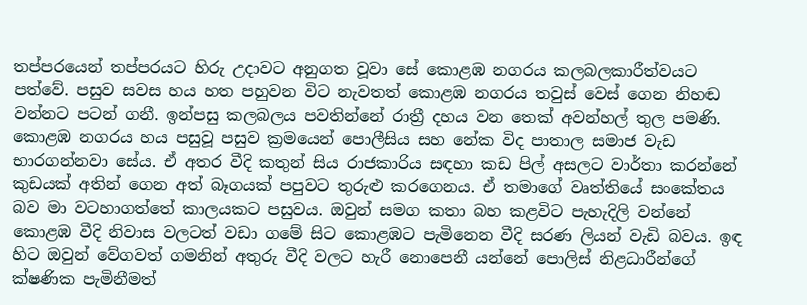තප්පරයෙන් තප්පරයට හිරු උදාවට අනුගත වූවා සේ කොළඹ නගරය කලබලකාරීත්වයට පත්වේ. පසුව සවස හය හත පහුවන විට නැවතත් කොළඹ නගරය තවුස් වෙස් ගෙන නිහඬ වන්නට පටන් ගනී. ඉන්පසු කලබලය පවතින්නේ රාත්‍රී දහය වන තෙක් අවන්හල් තුල පමණි. කොළඹ නගරය හය පසුවූ පසුව ක්‍රමයෙන් පොලීසිය සහ නේක විද පාතාල සමාජ වැඩ භාරගන්නවා සේය. ඒ අතර වීදි කතුන් සිය රාජකාරිය සඳහා කඩ පිල් අසලට වාර්තා කරන්නේ කුඩයක් අතින් ගෙන අත් බෑගයක් පපුවට තුරුළු කරගෙනය. ඒ තමාගේ වෘත්තියේ සංකේතය බව මා වටහාගත්තේ කාලයකට පසුවය. ඔවුන් සමග කතා බහ කළවිට පැහැදිලි වන්නේ කොළඹ වීදි නිවාස වලටත් වඩා ගමේ සිට කොළඹට පැමිනෙන වීදි සරණ ලියන් වැඩි බවය. ඉඳ හිට ඔවුන් වේගවත් ගමනින් අතුරු වීදි වලට හැරී නොපෙනී යන්නේ පොලිස් නිළධාරීන්ගේ ක්ෂණික පැමිනීමත්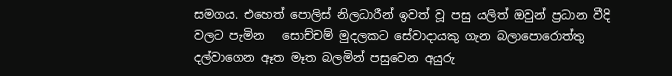සමගය. එහෙත් පොලිස් නිලධාරීන් ඉවත් වූ පසු යලිත් ඔවුන් ප්‍රධාන වීදි වලට පැමින   සොච්චම් මුදලකට සේවාදායකු ගැන බලාපොරොත්තු දල්වාගෙන ඈත මෑත බලමින් පසුවෙන අයුරු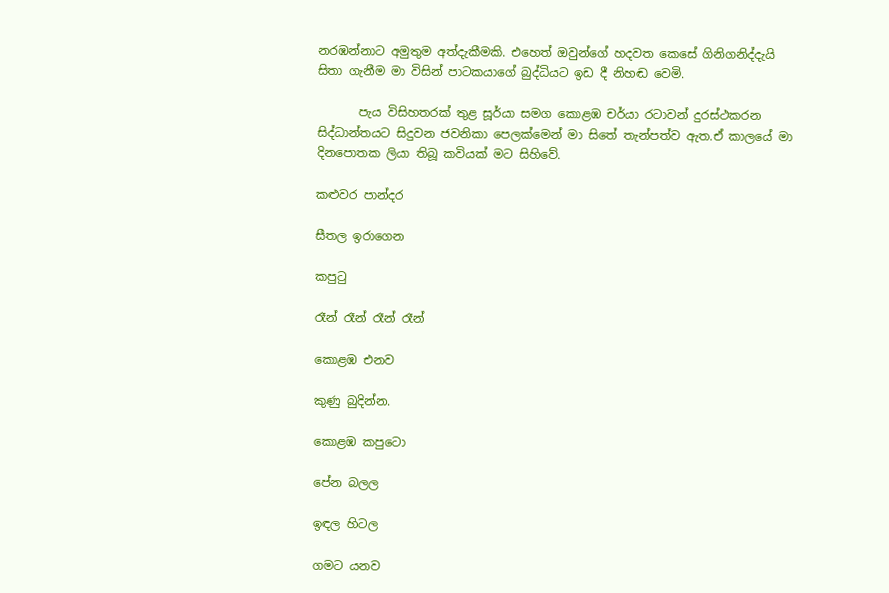නරඹන්නාට අමුතුම අත්දැකීමකි. එහෙත් ඔවුන්ගේ හදවත කෙසේ ගිනිගනිද්දැයි සිතා ගැනීම මා විසින් පාටකයාගේ බුද්ධියට ඉඩ දී නිහඬ වෙමි.

       පැය විසිහතරක් තුළ සූර්යා සමග කොළඹ චර්යා රටාවන් දුරස්ථකරන සිද්ධාන්තයට සිදුවන ජවනිකා පෙලක්මෙන් මා සිතේ තැන්පත්ව ඇත.ඒ කාලයේ මා දිනපොතක ලියා තිබූ කවියක් මට සිහිවේ.

කළුවර පාන්දර

සීතල ඉරාගෙන

කපුටු

රෑන් රෑන් රෑන් රෑන්

කොළඹ එනව

කුණු බුදින්න.

කොළඹ කපුටො

පේන බලල

ඉඳල හිටල

ගමට යනව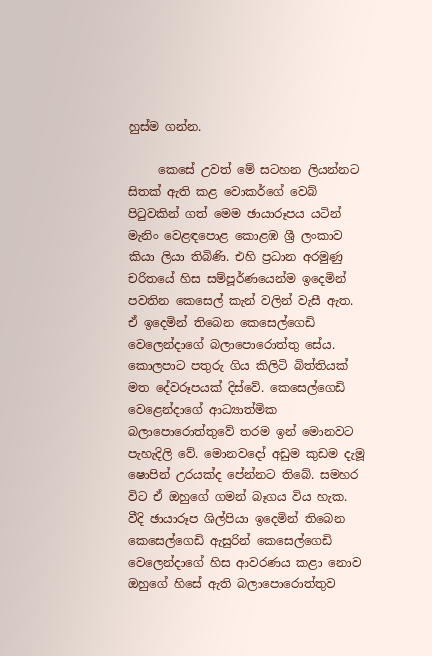හුස්ම ගන්න.

     කෙසේ උවත් මේ සටහන ලියන්නට සිතක් ඇති කළ වොකර්ගේ වෙබ් පිටුවකින් ගත් මෙම ඡායාරූපය යටින් මැනිං වෙළඳපොළ කොළඹ ශ්‍රී ලංකාව කියා ලියා තිබිණි. එහි ප්‍රධාන අරමුණු චරිතයේ හිස සම්පූර්ණයෙන්ම ඉදෙමින් පවතින කෙසෙල් කැන් වලින් වැසී ඇත. ඒ ඉදෙමින් තිබෙන කෙසෙල්ගෙඩි වෙලෙන්දාගේ බලාපොරොත්තු සේය. කොලපාට පතුරු ගිය කිලිටි බිත්තියක් මත දේවරූපයක් දිස්වේ. කෙසෙල්ගෙඩි වෙළෙන්දාගේ ආධ්‍යාත්මික බලාපොරොත්තුවේ තරම ඉන් මොනවට පැහැදිලි වේ. මොනවදෝ අඩුම කුඩම දැමූ ෂොපින් උරයක්ද පේන්නට තිබේ. සමහර විට ඒ ඔහුගේ ගමන් බෑගය විය හැක. වීදි ඡායාරූප ශිල්පියා ඉදෙමින් තිබෙන කෙසෙල්ගෙඩි ඇසුරින් කෙසෙල්ගෙඩි වෙලෙන්දාගේ හිස ආවරණය කළා නොව ඔහුගේ හිසේ ඇති බලාපොරොත්තුව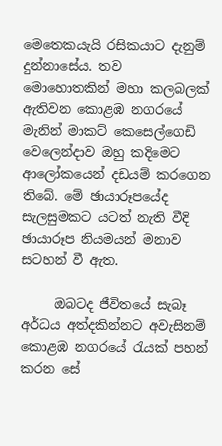මෙතෙකයැයි රසිකයාට දැනුම් දුන්නාසේය. තව මොහොතකින් මහා කලබලක් ඇතිවන කොළඹ නගරයේ මැනින් මාකට් කෙසෙල්ගෙඩි වෙලෙන්දාව ඔහු කදිමෙට ආලෝකයෙන් දඩයම් කරගෙන තිබේ. මේ ඡායාරූපයේද සැලසුමකට යටත් නැති වීදි ඡායාරූප නියමයන් මනාව සටහන් වී ඇත.

     ඔබටද ජීවිතයේ සැබෑ අර්ධය අත්දකින්නට අවැසිනම් කොළඹ නගරයේ රැයක් පහන් කරන සේ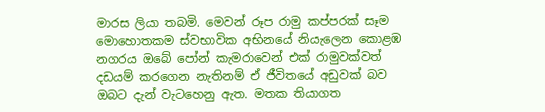මාරස ලියා තබමි. මෙවන් රූප රාමු කප්පරක් සෑම මොහොතකම ස්වභාවික අභිනයේ නියැලෙන කොළඹ නගරය ඔබේ පෝන් කැමරාවෙන් එක් රාමුවක්වත් දඩයම් කරගෙන නැතිනම් ඒ ජීවිතයේ අඩුවක් බව ඔබට දැන් වැටහෙනු ඇත. මතක තියාගත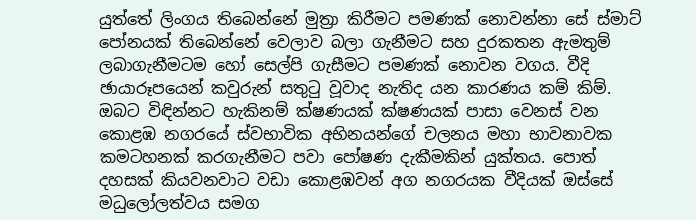යුත්තේ ලිංගය තිබෙන්නේ මුත්‍රා කිරීමට පමණක් නොවන්නා සේ ස්මාට් පෝනයක් තිබෙන්නේ වෙලාව බලා ගැනීමට සහ දුරකතන ඇමතුම් ලබාගැනීමටම හෝ සෙල්පි ගැසීමට පමණක් නොවන වගය. වීදි ඡායාරූපයෙන් කවුරුන් සතුටු වූවාද නැතිද යන කාරණය කම් කිම්. ඔබට විඳින්නට හැකිනම් ක්ෂණයක් ක්ෂණයක් පාසා වෙනස් වන කොළඹ නගරයේ ස්වභාවික අභිනයන්ගේ චලනය මහා භාවනාවක කමටහනක් කරගැනීමට පවා පෝෂණ දැකීමකින් යුක්තය. පොත් දහසක් කියවනවාට වඩා කොළඹවන් අග නගරයක වීදියක් ඔස්සේ  මධුලෝලත්වය සමග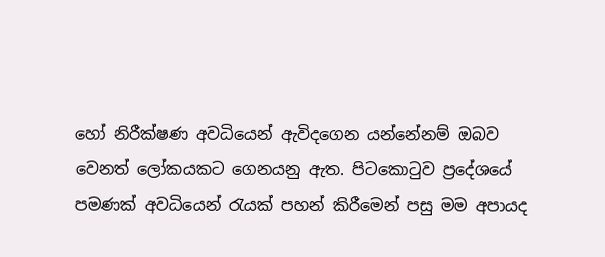හෝ නිරීක්ෂණ අවධියෙන් ඇවිදගෙන යන්නේනම් ඔබව වෙනත් ලෝකයකට ගෙනයනු ඇත. පිටකොටුව ප්‍රදේශයේ පමණක් අවධියෙන් රැයක් පහන් කිරීමෙන් පසු මම අපායද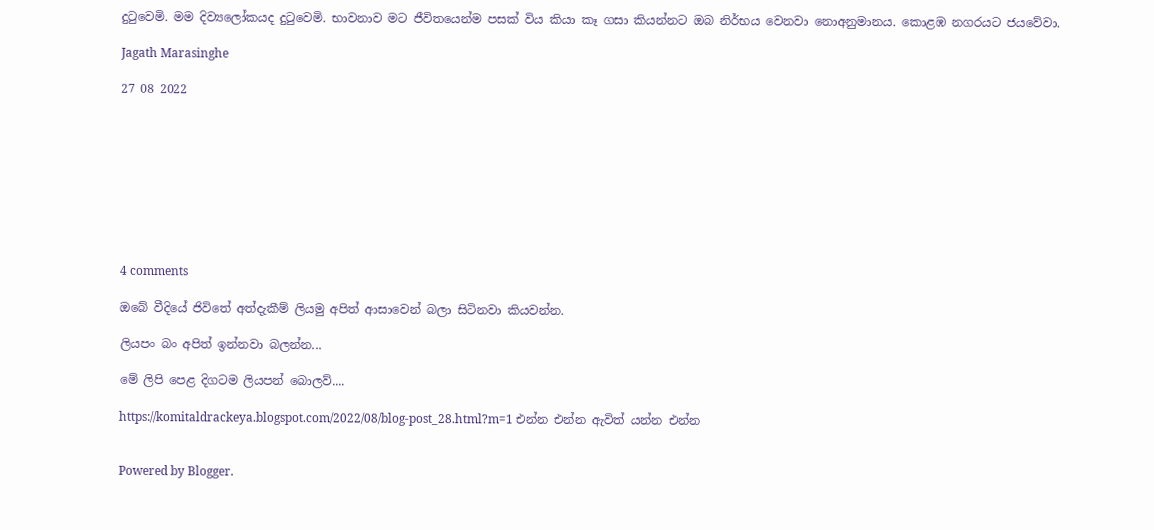දුටුවෙමි. මම දිව්‍යලෝකයද දුටුවෙමි. භාවනාව මට ජීවිතයෙන්ම පසක් විය කියා කෑ ගසා කියන්නට ඔබ නිර්භය වෙනවා නොඅනුමානය. කොළඹ නගරයට ජයවේවා.

Jagath Marasinghe

27 08 2022









4 comments

ඔබේ වීදියේ ජිවිතේ අත්දැකීම් ලියමු අපිත් ආසාවෙන් බලා සිටිනවා කියවන්න.

ලියපං බං අපිත් ඉන්නවා බලන්න...

මේ ලිපි පෙළ දිගටම ලියපන් බොලව්....

https://komitaldrackeya.blogspot.com/2022/08/blog-post_28.html?m=1 එන්න එන්න ඇවිත් යන්න එන්න


Powered by Blogger.